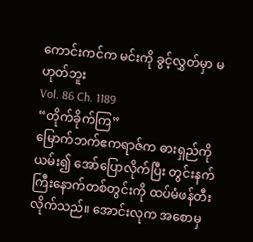ကောင်းကင်က မင်းကို ခွင့်လွှတ်မှာ မဟုတ်ဘူး
Vol. 86 Ch. 1189
“တိုက်ခိုက်ကြ”
မြောက်ဘက်ဧကရာဇ်က ဓားရှည်ကို ယမ်း၍ အော်ပြောလိုက်ပြီး တွင်းနက်ကြီးနောက်တစ်တွင်းကို ထပ်မံဖန်တီးလိုက်သည်။ အောင်းလုက အစောမှ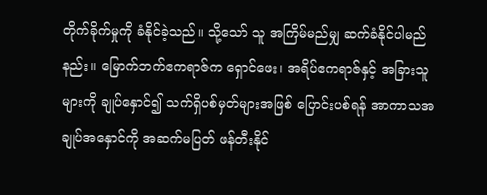တိုက်ခိုက်မှုကို ခံနိုင်ခဲ့သည်။ သို့သော် သူ အကြိမ်မည်မျှ ဆက်ခံနိုင်ပါမည်နည်း။ မြောက်ဘက်ဧကရာဇ်က ရှောင်ဖေး၊ အရိပ်ဧကရာဇ်နှင့် အခြားသူများကို ချုပ်နှောင်၍ သက်ရှိပစ်မှတ်များအဖြစ် ပြောင်းပစ်ရန် အာကာသအချုပ်အနှောင်ကို အဆက်မပြတ် ဖန်တီးနိုင်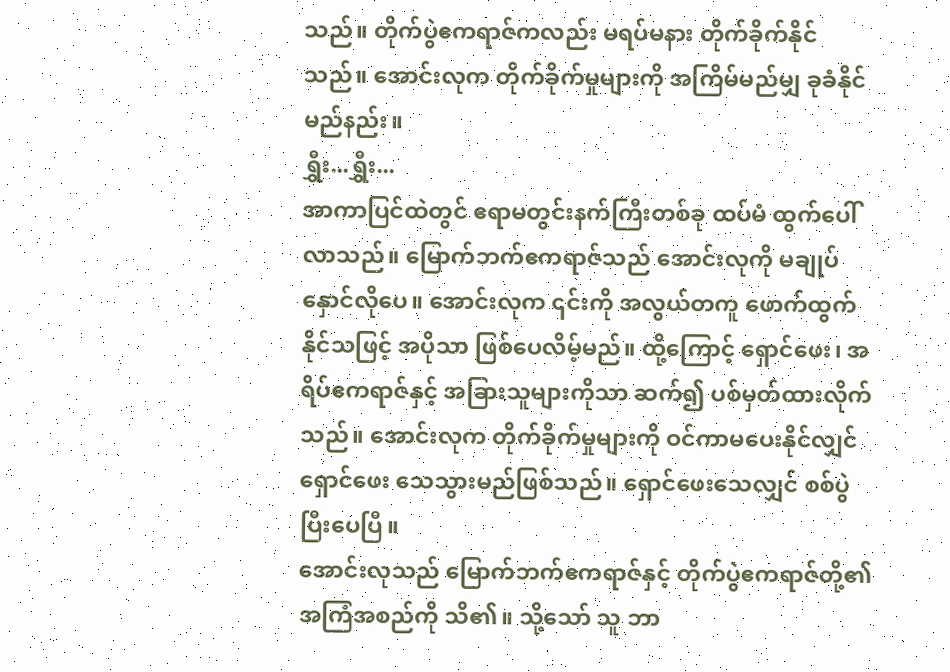သည်။ တိုက်ပွဲဧကရာဇ်ကလည်း မရပ်မနား တိုက်ခိုက်နိုင်သည်။ အောင်းလုက တိုက်ခိုက်မှုများကို အကြိမ်မည်မျှ ခုခံနိုင်မည်နည်း။
ရွှီး...ရွှီး...
အာကာပြင်ထဲတွင် ဧရာမတွင်းနက်ကြီးတစ်ခု ထပ်မံ ထွက်ပေါ်လာသည်။ မြောက်ဘက်ဧကရာဇ်သည် အောင်းလုကို မချုပ်နှောင်လိုပေ။ အောင်းလုက ၎င်းကို အလွယ်တကူ ဖောက်ထွက်နိုင်သဖြင့် အပိုသာ ဖြစ်ပေလိမ့်မည်။ ထို့ကြောင့် ရှောင်ဖေး၊ အရိပ်ဧကရာဇ်နှင့် အခြားသူများကိုသာ ဆက်၍ ပစ်မှတ်ထားလိုက်သည်။ အောင်းလုက တိုက်ခိုက်မှုများကို ဝင်ကာမပေးနိုင်လျှင် ရှောင်ဖေး သေသွားမည်ဖြစ်သည်။ ရှောင်ဖေးသေလျှင် စစ်ပွဲပြီးပေပြီ။
အောင်းလုသည် မြောက်ဘက်ဧကရာဇ်နှင့် တိုက်ပွဲဧကရာဇ်တို့၏ အကြံအစည်ကို သိ၏။ သို့သော် သူ ဘာ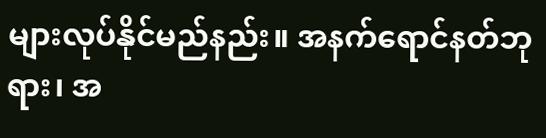များလုပ်နိုင်မည်နည်း။ အနက်ရောင်နတ်ဘုရား၊ အ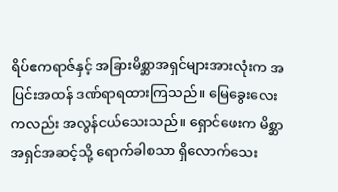ရိပ်ဧကရာဇ်နှင့် အခြားမိစ္ဆာအရှင်များအားလုံးက အပြင်းအထန် ဒဏ်ရာရထားကြသည်။ မြေခွေးလေးကလည်း အလွန်ငယ်သေးသည်။ ရှောင်ဖေးက မိစ္ဆာအရှင်အဆင့်သို့ ရောက်ခါစသာ ရှိလောက်သေး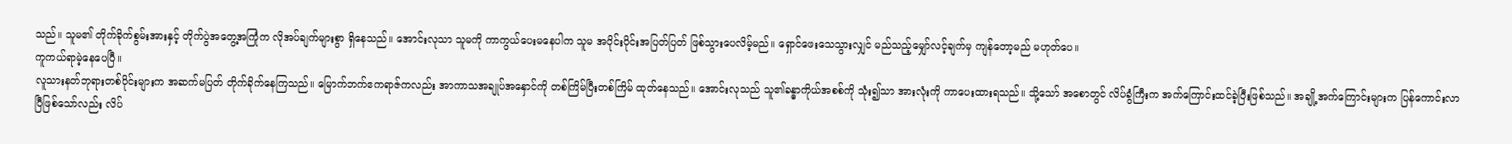သည်။ သူမ၏ တိုက်ခိုက်စွမ်းအားနှင့် တိုက်ပွဲအတွေ့အကြုံက လိုအပ်ချက်များစွာ ရှိနေသည်။ အောင်းလုသာ သူမကို ကာကွယ်ပေးမနေပါက သူမ အပိုင်းပိုင်းအပြတ်ပြတ် ဖြစ်သွားပေလိမ့်မည်။ ရှောင်ဖေးသေသွားလျှင် မည်သည့်မျှော်လင့်ချက်မှ ကျန်တော့မည် မဟုတ်ပေ။
ကူကယ်ရာမဲ့နေပေပြီ။
လူသားနတ်ဘုရားတစ်ပိုင်းများက အဆက်မပြတ် တိုက်ခိုက်နေကြသည်။ မြောက်ဘက်ဧကရာဇ်ကလည်း အာကာသအချုပ်အနှောင်ကို တစ်ကြိမ်ပြီးတစ်ကြိမ် ထုတ်နေသည်။ အောင်းလုသည် သူ၏ခန္ဓာကိုယ်အစစ်ကို သုံး၍သာ အားလုံးကို ကာပေးထားရသည်။ သို့သော် အစောတွင် လိပ်ခွံကြီးက အက်ကြောင်းထင်ခဲ့ပြီးဖြစ်သည်။ အချို့အက်ကြောင်းများက ပြန်ကောင်းလာပြီဖြစ်သော်လည်း လိပ်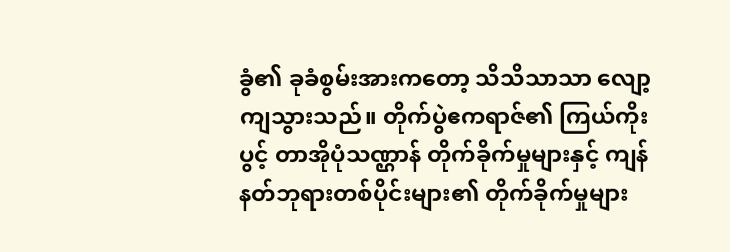ခွံ၏ ခုခံစွမ်းအားကတော့ သိသိသာသာ လျော့ကျသွားသည်။ တိုက်ပွဲဧကရာဇ်၏ ကြယ်ကိုးပွင့် တာအိုပုံသဏ္ဌာန် တိုက်ခိုက်မှုများနှင့် ကျန်နတ်ဘုရားတစ်ပိုင်းများ၏ တိုက်ခိုက်မှုများ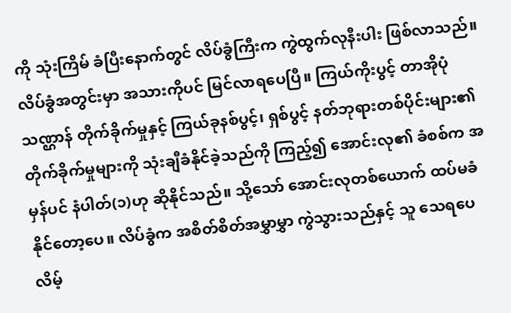ကို သုံးကြိမ် ခံပြီးနောက်တွင် လိပ်ခွံကြီးက ကွဲထွက်လုနီးပါး ဖြစ်လာသည်။
လိပ်ခွံအတွင်းမှာ အသားကိုပင် မြင်လာရပေပြီ။ ကြယ်ကိုးပွင့် တာအိုပုံသဏ္ဌာန် တိုက်ခိုက်မှုနှင့် ကြယ်ခုနစ်ပွင့်၊ ရှစ်ပွင့် နတ်ဘုရားတစ်ပိုင်းများ၏ တိုက်ခိုက်မှုများကို သုံးချီခံနိုင်ခဲ့သည်ကို ကြည့်၍ အောင်းလု၏ ခံစစ်က အမှန်ပင် နံပါတ်(၁)ဟု ဆိုနိုင်သည်။ သို့သော် အောင်းလုတစ်ယောက် ထပ်မခံနိုင်တော့ပေ။ လိပ်ခွံက အစိတ်စိတ်အမွှာမွှာ ကွဲသွားသည်နှင့် သူ သေရပေလိမ့်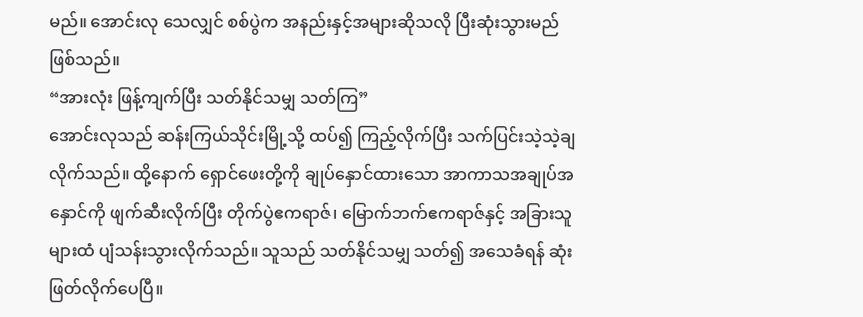မည်။ အောင်းလု သေလျှင် စစ်ပွဲက အနည်းနှင့်အများဆိုသလို ပြီးဆုံးသွားမည်ဖြစ်သည်။
“အားလုံး ဖြန့်ကျက်ပြီး သတ်နိုင်သမျှ သတ်ကြ”
အောင်းလုသည် ဆန်းကြယ်သိုင်းမြို့သို့ ထပ်၍ ကြည့်လိုက်ပြီး သက်ပြင်းသဲ့သဲ့ချလိုက်သည်။ ထို့နောက် ရှောင်ဖေးတို့ကို ချုပ်နှောင်ထားသော အာကာသအချုပ်အနှောင်ကို ဖျက်ဆီးလိုက်ပြီး တိုက်ပွဲဧကရာဇ်၊ မြောက်ဘက်ဧကရာဇ်နှင့် အခြားသူများထံ ပျံသန်းသွားလိုက်သည်။ သူသည် သတ်နိုင်သမျှ သတ်၍ အသေခံရန် ဆုံးဖြတ်လိုက်ပေပြီ။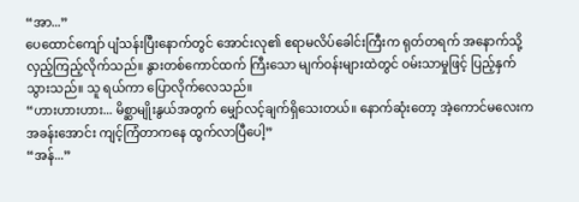“အာ...”
ပေထောင်ကျော် ပျံသန်းပြီးနောက်တွင် အောင်းလု၏ ဧရာမလိပ်ခေါင်းကြီးက ရုတ်တရက် အနောက်သို့ လှည့်ကြည့်လိုက်သည်။ နွားတစ်ကောင်ထက် ကြီးသော မျက်ဝန်းများထဲတွင် ဝမ်းသာမှုဖြင့် ပြည့်နှက်သွားသည်။ သူ ရယ်ကာ ပြောလိုက်လေသည်။
“ဟားဟားဟား... မိစ္ဆာမျိုးနွယ်အတွက် မျှော်လင့်ချက်ရှိသေးတယ်။ နောက်ဆုံးတော့ အဲ့ကောင်မလေးက အခန်းအောင်း ကျင့်ကြံတာကနေ ထွက်လာပြီပေါ့”
“အန်...”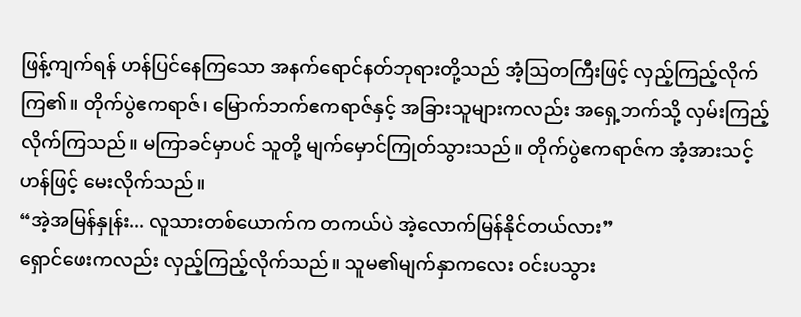ဖြန့်ကျက်ရန် ဟန်ပြင်နေကြသော အနက်ရောင်နတ်ဘုရားတို့သည် အံ့ဩတကြီးဖြင့် လှည့်ကြည့်လိုက်ကြ၏။ တိုက်ပွဲဧကရာဇ်၊ မြောက်ဘက်ဧကရာဇ်နှင့် အခြားသူများကလည်း အရှေ့ဘက်သို့ လှမ်းကြည့်လိုက်ကြသည်။ မကြာခင်မှာပင် သူတို့ မျက်မှောင်ကြုတ်သွားသည်။ တိုက်ပွဲဧကရာဇ်က အံ့အားသင့်ဟန်ဖြင့် မေးလိုက်သည်။
“အဲ့အမြန်နှုန်း... လူသားတစ်ယောက်က တကယ်ပဲ အဲ့လောက်မြန်နိုင်တယ်လား”
ရှောင်ဖေးကလည်း လှည့်ကြည့်လိုက်သည်။ သူမ၏မျက်နှာကလေး ဝင်းပသွား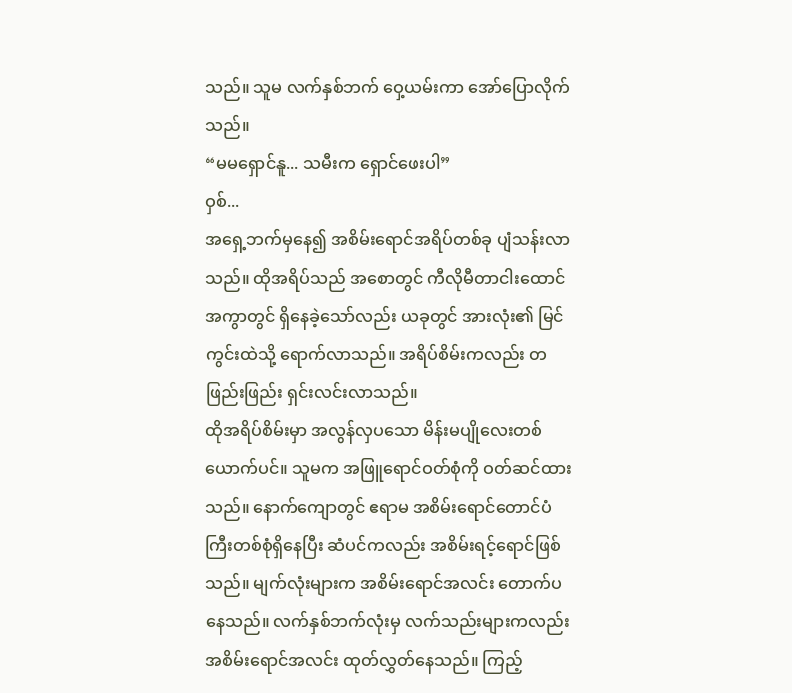သည်။ သူမ လက်နှစ်ဘက် ဝှေ့ယမ်းကာ အော်ပြောလိုက်သည်။
“မမရှောင်နူ... သမီးက ရှောင်ဖေးပါ”
ဝှစ်...
အရှေ့ဘက်မှနေ၍ အစိမ်းရောင်အရိပ်တစ်ခု ပျံသန်းလာသည်။ ထိုအရိပ်သည် အစောတွင် ကီလိုမီတာငါးထောင်အကွာတွင် ရှိနေခဲ့သော်လည်း ယခုတွင် အားလုံး၏ မြင်ကွင်းထဲသို့ ရောက်လာသည်။ အရိပ်စိမ်းကလည်း တဖြည်းဖြည်း ရှင်းလင်းလာသည်။
ထိုအရိပ်စိမ်းမှာ အလွန်လှပသော မိန်းမပျိုလေးတစ်ယောက်ပင်။ သူမက အဖြူရောင်ဝတ်စုံကို ဝတ်ဆင်ထားသည်။ နောက်ကျောတွင် ဧရာမ အစိမ်းရောင်တောင်ပံကြီးတစ်စုံရှိနေပြီး ဆံပင်ကလည်း အစိမ်းရင့်ရောင်ဖြစ်သည်။ မျက်လုံးများက အစိမ်းရောင်အလင်း တောက်ပနေသည်။ လက်နှစ်ဘက်လုံးမှ လက်သည်းများကလည်း အစိမ်းရောင်အလင်း ထုတ်လွှတ်နေသည်။ ကြည့်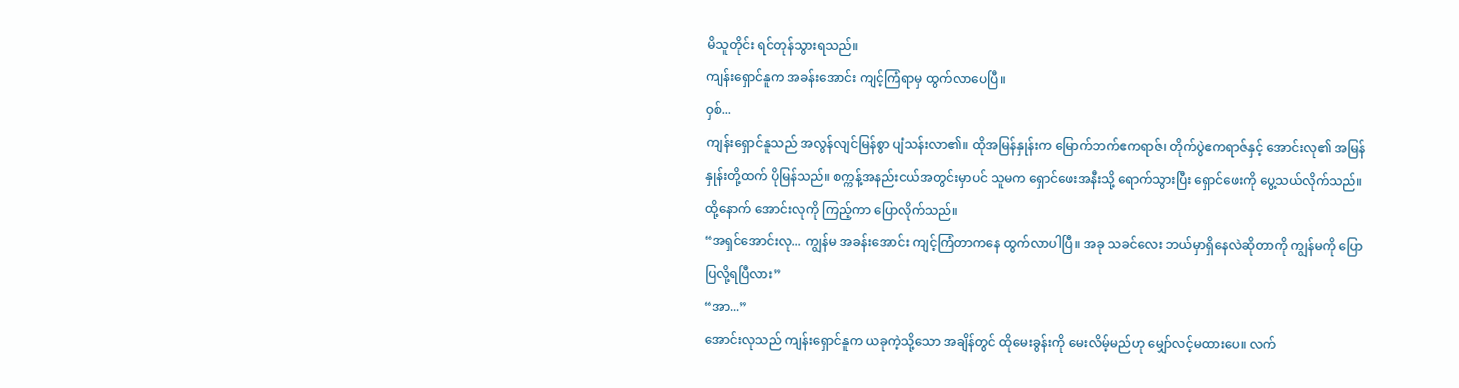မိသူတိုင်း ရင်တုန်သွားရသည်။
ကျန်းရှောင်နူက အခန်းအောင်း ကျင့်ကြံရာမှ ထွက်လာပေပြီ။
ဝှစ်...
ကျန်းရှောင်နူသည် အလွန်လျင်မြန်စွာ ပျံသန်းလာ၏။ ထိုအမြန်နှုန်းက မြောက်ဘက်ဧကရာဇ်၊ တိုက်ပွဲဧကရာဇ်နှင့် အောင်းလု၏ အမြန်နှုန်းတို့ထက် ပိုမြန်သည်။ စက္ကန့်အနည်းငယ်အတွင်းမှာပင် သူမက ရှောင်ဖေးအနီးသို့ ရောက်သွားပြီး ရှောင်ဖေးကို ပွေ့သယ်လိုက်သည်။ ထို့နောက် အောင်းလုကို ကြည့်ကာ ပြောလိုက်သည်။
“အရှင်အောင်းလု... ကျွန်မ အခန်းအောင်း ကျင့်ကြံတာကနေ ထွက်လာပါပြီ။ အခု သခင်လေး ဘယ်မှာရှိနေလဲဆိုတာကို ကျွန်မကို ပြောပြလို့ရပြီလား”
“အာ...”
အောင်းလုသည် ကျန်းရှောင်နူက ယခုကဲ့သို့သော အချိန်တွင် ထိုမေးခွန်းကို မေးလိမ့်မည်ဟု မျှော်လင့်မထားပေ။ လက်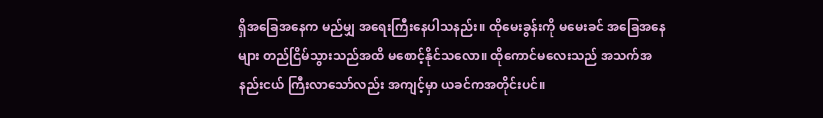ရှိအခြေအနေက မည်မျှ အရေးကြီးနေပါသနည်း။ ထိုမေးခွန်းကို မမေးခင် အခြေအနေများ တည်ငြိမ်သွားသည်အထိ မစောင့်နိုင်သလော။ ထိုကောင်မလေးသည် အသက်အနည်းငယ် ကြီးလာသော်လည်း အကျင့်မှာ ယခင်ကအတိုင်းပင်။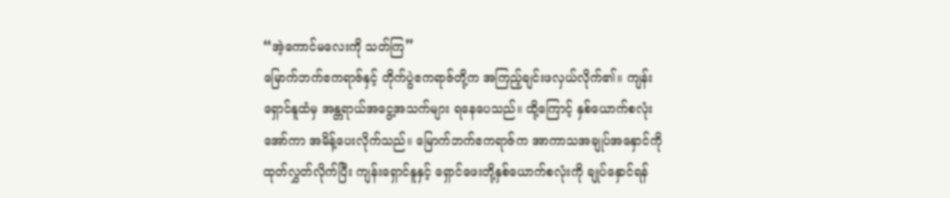“အဲ့ကောင်မလေးကို သတ်ကြ”
မြောက်ဘက်ဧကရာဇ်နှင့် တိုက်ပွဲဧကရာဇ်တို့က အကြည့်ချင်းဖလှယ်လိုက်၏။ ကျန်းရှောင်နူထံမှ အန္တရာယ်အငွေ့အသက်များ ရနေပေသည်။ ထို့ကြောင့် နှစ်ယောက်စလုံး အော်ကာ အမိန့်ပေးလိုက်သည်။ မြောက်ဘက်ဧကရာဇ်က အာကာသအချုပ်အနှောင်ကို ထုတ်လွှတ်လိုက်ပြီး ကျန်းရှောင်နူနှင့် ရှောင်ဖေးတို့နှစ်ယောက်စလုံးကို ချုပ်နှောင်ရန်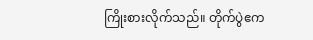ကြိုးစားလိုက်သည်။ တိုက်ပွဲဧက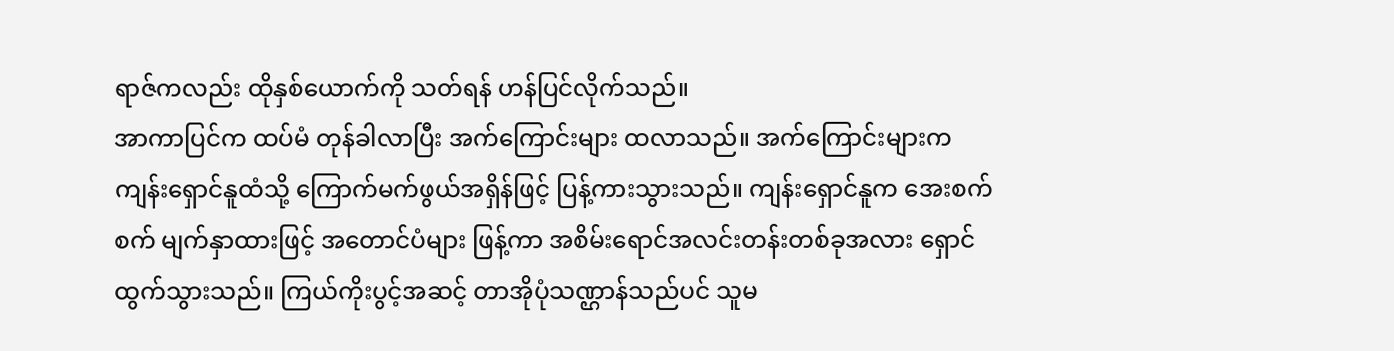ရာဇ်ကလည်း ထိုနှစ်ယောက်ကို သတ်ရန် ဟန်ပြင်လိုက်သည်။
အာကာပြင်က ထပ်မံ တုန်ခါလာပြီး အက်ကြောင်းများ ထလာသည်။ အက်ကြောင်းများက ကျန်းရှောင်နူထံသို့ ကြောက်မက်ဖွယ်အရှိန်ဖြင့် ပြန့်ကားသွားသည်။ ကျန်းရှောင်နူက အေးစက်စက် မျက်နှာထားဖြင့် အတောင်ပံများ ဖြန့်ကာ အစိမ်းရောင်အလင်းတန်းတစ်ခုအလား ရှောင်ထွက်သွားသည်။ ကြယ်ကိုးပွင့်အဆင့် တာအိုပုံသဏ္ဌာန်သည်ပင် သူမ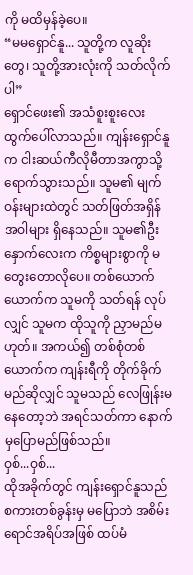ကို မထိမှန်ခဲ့ပေ။
“မမရှောင်နူ... သူတို့က လူဆိုးတွေ၊ သူတို့အားလုံးကို သတ်လိုက်ပါ”
ရှောင်ဖေး၏ အသံစူးစူးလေး ထွက်ပေါ်လာသည်။ ကျန်းရှောင်နူက ငါးဆယ်ကီလိုမီတာအကွာသို့ ရောက်သွားသည်။ သူမ၏ မျက်ဝန်းများထဲတွင် သတ်ဖြတ်အရှိန်အဝါများ ရှိနေသည်။ သူမ၏ဦးနှောက်လေးက ကိစ္စများစွာကို မတွေးတောလိုပေ။ တစ်ယောက်ယောက်က သူမကို သတ်ရန် လုပ်လျှင် သူမက ထိုသူကို ညှာမည်မဟုတ်။ အကယ်၍ တစ်စုံတစ်ယောက်က ကျန်းရီကို တိုက်ခိုက်မည်ဆိုလျှင် သူမသည် လေဖြုန်းမနေတော့ဘဲ အရင်သတ်ကာ နောက်မှပြောမည်ဖြစ်သည်။
ဝှစ်...ဝှစ်...
ထိုအခိုက်တွင် ကျန်းရှောင်နူသည် စကားတစ်ခွန်းမှ မပြောဘဲ အစိမ်းရောင်အရိပ်အဖြစ် ထပ်မံ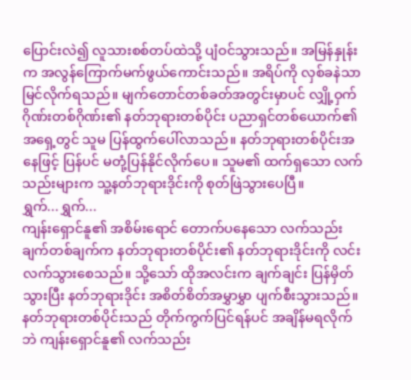ပြောင်းလဲ၍ လူသားစစ်တပ်ထဲသို့ ပျံဝင်သွားသည်။ အမြန်နှုန်းက အလွန်ကြောက်မက်ဖွယ်ကောင်းသည်။ အရိပ်ကို လှစ်ခနဲသာ မြင်လိုက်ရသည်။ မျက်တောင်တစ်ခတ်အတွင်းမှာပင် လျှို့ဝှက်ဂိုဏ်းတစ်ဂိုဏ်း၏ နတ်ဘုရားတစ်ပိုင်း ပညာရှင်တစ်ယောက်၏ အရှေ့တွင် သူမ ပြန်ထွက်ပေါ်လာသည်။ နတ်ဘုရားတစ်ပိုင်းအနေဖြင့် ပြန်ပင် မတုံ့ပြန်နိုင်လိုက်ပေ။ သူမ၏ ထက်ရှသော လက်သည်းများက သူ့နတ်ဘုရားဒိုင်းကို စုတ်ဖြဲသွားပေပြီ။
ရွှက်...ရွှက်...
ကျန်းရှောင်နူ၏ အစိမ်းရောင် တောက်ပနေသော လက်သည်းချက်တစ်ချက်က နတ်ဘုရားတစ်ပိုင်း၏ နတ်ဘုရားဒိုင်းကို လင်းလက်သွားစေသည်။ သို့သော် ထိုအလင်းက ချက်ချင်း ပြန်မှိတ်သွားပြီး နတ်ဘုရားဒိုင်း အစိတ်စိတ်အမွှာမွှာ ပျက်စီးသွားသည်။ နတ်ဘုရားတစ်ပိုင်းသည် တိုက်ကွက်ပြင်ရန်ပင် အချိန်မရလိုက်ဘဲ ကျန်းရှောင်နူ၏ လက်သည်း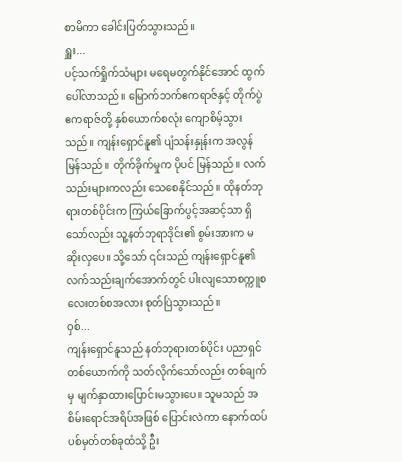စာမိကာ ခေါင်းပြတ်သွားသည်။
ရှူး...
ပင့်သက်ရှိုက်သံများ မရေမတွက်နိုင်အောင် ထွက်ပေါ်လာသည်။ မြောက်ဘက်ဧကရာဇ်နှင့် တိုက်ပွဲဧကရာဇ်တို့ နှစ်ယောက်စလုံး ကျောစိမ့်သွားသည်။ ကျန်းရှောင်နူ၏ ပျံသန်းနှုန်းက အလွန်မြန်သည်။ တိုက်ခိုက်မှုက ပိုပင် မြန်သည်။ လက်သည်းများကလည်း သေစေနိုင်သည်။ ထိုနတ်ဘုရားတစ်ပိုင်းက ကြယ်ခြောက်ပွင့်အဆင့်သာ ရှိသော်လည်း သူ့နတ်ဘုရာဒိုင်း၏ စွမ်းအားက မဆိုးလှပေ။ သို့သော် ၎င်းသည် ကျန်းရှောင်နူ၏ လက်သည်းချက်အောက်တွင် ပါးလျသောစက္ကူစလေးတစ်စအလား စုတ်ပြဲသွားသည်။
ဝှစ်...
ကျန်းရှောင်နူသည် နတ်ဘုရားတစ်ပိုင်း ပညာရှင်တစ်ယောက်ကို သတ်လိုက်သော်လည်း တစ်ချက်မှ မျက်နှာထားပြောင်းမသွားပေ။ သူမသည် အစိမ်းရောင်အရိပ်အဖြစ် ပြောင်းလဲကာ နောက်ထပ်ပစ်မှတ်တစ်ခုထံသို့ ဦး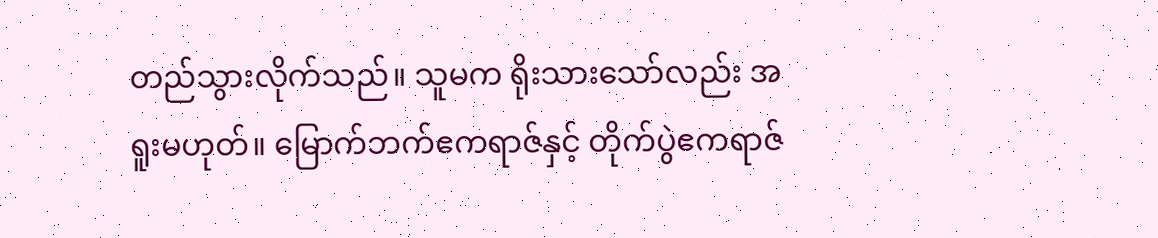တည်သွားလိုက်သည်။ သူမက ရိုးသားသော်လည်း အရူးမဟုတ်။ မြောက်ဘက်ဧကရာဇ်နှင့် တိုက်ပွဲဧကရာဇ်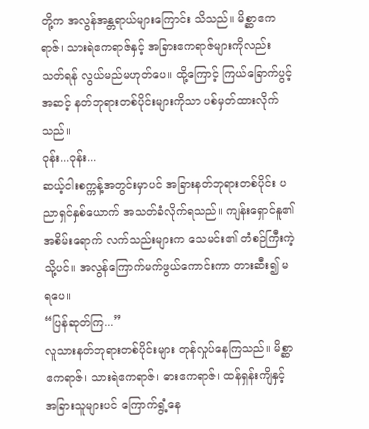တို့က အလွန်အန္တရာယ်များကြောင်း သိသည်။ မိစ္ဆာဧကရာဇ်၊ သားရဲဧကရာဇ်နှင့် အခြားဧကရာဇ်များကိုလည်း သတ်ရန် လွယ်မည်မဟုတ်ပေ။ ထို့ကြောင့် ကြယ်ခြောက်ပွင့်အဆင့် နတ်ဘုရားတစ်ပိုင်းများကိုသာ ပစ်မှတ်ထားလိုက်သည်။
ဝုန်း...ဝုန်း...
ဆယ့်ငါးစက္ကန့်အတွင်းမှာပင် အခြားနတ်ဘုရားတစ်ပိုင်း ပညာရှင်နှစ်ယောက် အသတ်ခံလိုက်ရသည်။ ကျန်းရှောင်နူ၏ အစိမ်းရောက် လက်သည်းများက သေမင်း၏ တံစဉ်ကြီးကဲ့သို့ပင်။ အလွန်ကြောက်မက်ဖွယ်ကောင်းကာ တားဆီး၍ မရပေ။
“ပြန်ဆုတ်ကြ...”
လူသားနတ်ဘုရားတစ်ပိုင်းများ တုန်လှုပ်နေကြသည်။ မိစ္ဆာဧကရာဇ်၊ သားရဲဧကရာဇ်၊ ဓားဧကရာဇ်၊ ထန်ရှန်းကျိနှင့် အခြားသူများပင် ကြောက်ရွံ့နေ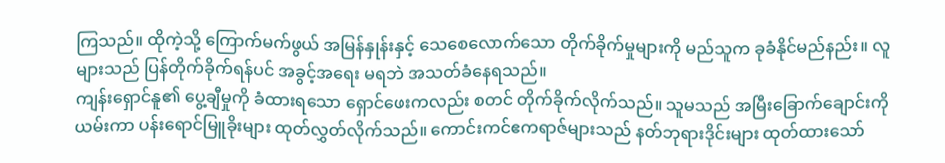ကြသည်။ ထိုကဲ့သို့ ကြောက်မက်ဖွယ် အမြန်နှုန်းနှင့် သေစေလောက်သော တိုက်ခိုက်မှုများကို မည်သူက ခုခံနိုင်မည်နည်း။ လူများသည် ပြန်တိုက်ခိုက်ရန်ပင် အခွင့်အရေး မရဘဲ အသတ်ခံနေရသည်။
ကျန်းရှောင်နူ၏ ပွေ့ချီမှုကို ခံထားရသော ရှောင်ဖေးကလည်း စတင် တိုက်ခိုက်လိုက်သည်။ သူမသည် အမြီးခြောက်ချောင်းကို ယမ်းကာ ပန်းရောင်မြူခိုးများ ထုတ်လွှတ်လိုက်သည်။ ကောင်းကင်ဧကရာဇ်များသည် နတ်ဘုရားဒိုင်းများ ထုတ်ထားသော်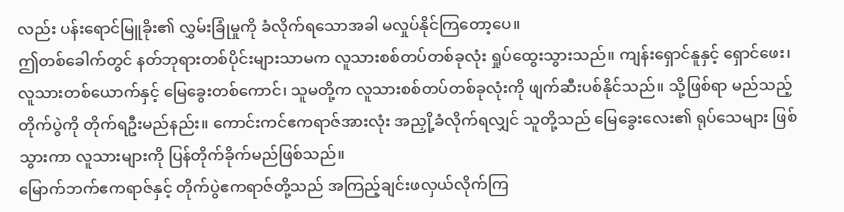လည်း ပန်းရောင်မြူခိုး၏ လွှမ်းခြုံမှုကို ခံလိုက်ရသောအခါ မလှုပ်နိုင်ကြတော့ပေ။
ဤတစ်ခေါက်တွင် နတ်ဘုရားတစ်ပိုင်းများသာမက လူသားစစ်တပ်တစ်ခုလုံး ရှုပ်ထွေးသွားသည်။ ကျန်းရှောင်နူနှင့် ရှောင်ဖေး၊ လူသားတစ်ယောက်နှင့် မြေခွေးတစ်ကောင်၊ သူမတို့က လူသားစစ်တပ်တစ်ခုလုံးကို ဖျက်ဆီးပစ်နိုင်သည်။ သို့ဖြစ်ရာ မည်သည့်တိုက်ပွဲကို တိုက်ရဦးမည်နည်း။ ကောင်းကင်ဧကရာဇ်အားလုံး အညှို့ခံလိုက်ရလျှင် သူတို့သည် မြေခွေးလေး၏ ရုပ်သေများ ဖြစ်သွားကာ လူသားများကို ပြန်တိုက်ခိုက်မည်ဖြစ်သည်။
မြောက်ဘက်ဧကရာဇ်နှင့် တိုက်ပွဲဧကရာဇ်တို့သည် အကြည့်ချင်းဖလှယ်လိုက်ကြ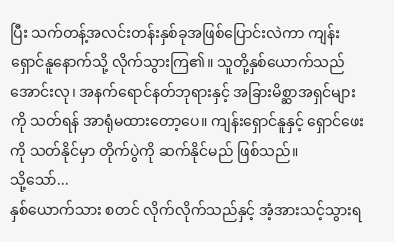ပြီး သက်တန့်အလင်းတန်းနှစ်ခုအဖြစ်ပြောင်းလဲကာ ကျန်းရှောင်နူနောက်သို့ လိုက်သွားကြ၏။ သူတို့နှစ်ယောက်သည် အောင်းလု၊ အနက်ရောင်နတ်ဘုရားနှင့် အခြားမိစ္ဆာအရှင်များကို သတ်ရန် အာရုံမထားတော့ပေ။ ကျန်းရှောင်နူနှင့် ရှောင်ဖေးကို သတ်နိုင်မှာ တိုက်ပွဲကို ဆက်နိုင်မည် ဖြစ်သည်။
သို့သော်...
နှစ်ယောက်သား စတင် လိုက်လိုက်သည်နှင့် အံ့အားသင့်သွားရ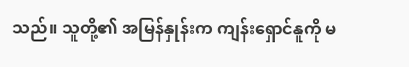သည်။ သူတို့၏ အမြန်နှုန်းက ကျန်းရှောင်နူကို မ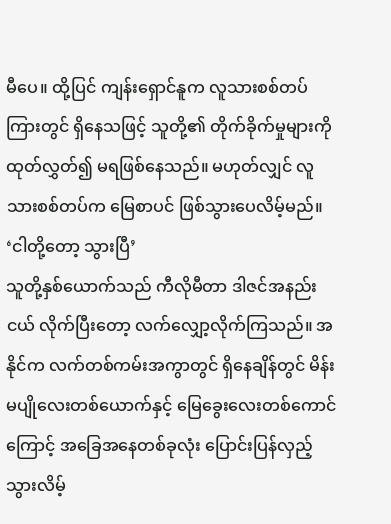မီပေ။ ထို့ပြင် ကျန်းရှောင်နူက လူသားစစ်တပ်ကြားတွင် ရှိနေသဖြင့် သူတို့၏ တိုက်ခိုက်မှုများကို ထုတ်လွှတ်၍ မရဖြစ်နေသည်။ မဟုတ်လျှင် လူသားစစ်တပ်က မြေစာပင် ဖြစ်သွားပေလိမ့်မည်။
‘ငါတို့တော့ သွားပြီ’
သူတို့နှစ်ယောက်သည် ကီလိုမီတာ ဒါဇင်အနည်းငယ် လိုက်ပြီးတော့ လက်လျှော့လိုက်ကြသည်။ အနိုင်က လက်တစ်ကမ်းအကွာတွင် ရှိနေချိန်တွင် မိန်းမပျိုလေးတစ်ယောက်နှင့် မြေခွေးလေးတစ်ကောင်ကြောင့် အခြေအနေတစ်ခုလုံး ပြောင်းပြန်လှည့်သွားလိမ့်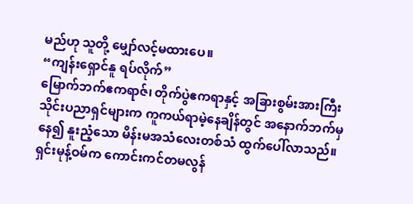မည်ဟု သူတို့ မျှော်လင့်မထားပေ။
“ကျန်းရှောင်နူ ရပ်လိုက်”
မြောက်ဘက်ဧကရာဇ်၊ တိုက်ပွဲဧကရာနှင့် အခြားစွမ်းအားကြီး သိုင်းပညာရှင်များက ကူကယ်ရာမဲ့နေချိန်တွင် အနောက်ဘက်မှနေ၍ နူးညံ့သော မိန်းမအသံလေးတစ်သံ ထွက်ပေါ်လာသည်။ ရှင်းမုန့်ဝမ်က ကောင်းကင်တမလွန်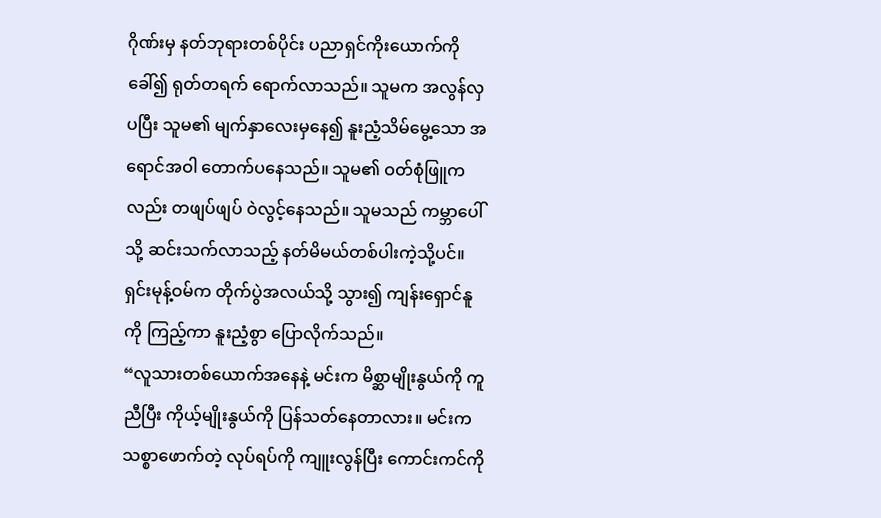ဂိုဏ်းမှ နတ်ဘုရားတစ်ပိုင်း ပညာရှင်ကိုးယောက်ကို ခေါ်၍ ရုတ်တရက် ရောက်လာသည်။ သူမက အလွန်လှပပြီး သူမ၏ မျက်နှာလေးမှနေ၍ နူးညံ့သိမ်မွေ့သော အရောင်အဝါ တောက်ပနေသည်။ သူမ၏ ဝတ်စုံဖြူကလည်း တဖျပ်ဖျပ် ဝဲလွင့်နေသည်။ သူမသည် ကမ္ဘာပေါ်သို့ ဆင်းသက်လာသည့် နတ်မိမယ်တစ်ပါးကဲ့သို့ပင်။
ရှင်းမုန့်ဝမ်က တိုက်ပွဲအလယ်သို့ သွား၍ ကျန်းရှောင်နူကို ကြည့်ကာ နူးညံ့စွာ ပြောလိုက်သည်။
“လူသားတစ်ယောက်အနေနဲ့ မင်းက မိစ္ဆာမျိုးနွယ်ကို ကူညီပြီး ကိုယ့်မျိုးနွယ်ကို ပြန်သတ်နေတာလား။ မင်းက သစ္စာဖောက်တဲ့ လုပ်ရပ်ကို ကျူးလွန်ပြီး ကောင်းကင်ကို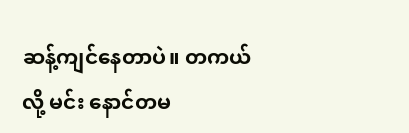ဆန့်ကျင်နေတာပဲ။ တကယ်လို့ မင်း နောင်တမ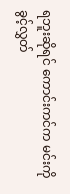ရဘူးဆိုရင် ကောင်းကင်က မင်းကို ခွင့်လွှတ်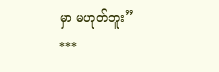မှာ မဟုတ်ဘူး”
***